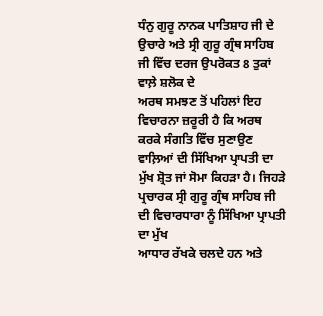ਧੰਨੁ ਗੁਰੂ ਨਾਨਕ ਪਾਤਿਸ਼ਾਹ ਜੀ ਦੇ
ਉਚਾਰੇ ਅਤੇ ਸ੍ਰੀ ਗੁਰੂ ਗ੍ਰੰਥ ਸਾਹਿਬ ਜੀ ਵਿੱਚ ਦਰਜ ਉਪਰੋਕਤ 8 ਤੁਕਾਂ ਵਾਲ਼ੇ ਸ਼ਲੋਕ ਦੇ
ਅਰਥ ਸਮਝਣ ਤੋਂ ਪਹਿਲਾਂ ਇਹ ਵਿਚਾਰਨਾ ਜ਼ਰੂਰੀ ਹੈ ਕਿ ਅਰਥ ਕਰਕੇ ਸੰਗਤਿ ਵਿੱਚ ਸੁਣਾਉਣ
ਵਾਲ਼ਿਆਂ ਦੀ ਸਿੱਖਿਆ ਪ੍ਰਾਪਤੀ ਦਾ ਮੁੱਖ ਸ਼੍ਰੋਤ ਜਾਂ ਸੋਮਾ ਕਿਹੜਾ ਹੈ। ਜਿਹੜੇ
ਪ੍ਰਚਾਰਕ ਸ੍ਰੀ ਗੁਰੂ ਗ੍ਰੰਥ ਸਾਹਿਬ ਜੀ ਦੀ ਵਿਚਾਰਧਾਰਾ ਨੂੰ ਸਿੱਖਿਆ ਪ੍ਰਾਪਤੀ ਦਾ ਮੁੱਖ
ਆਧਾਰ ਰੱਖਕੇ ਚਲਦੇ ਹਨ ਅਤੇ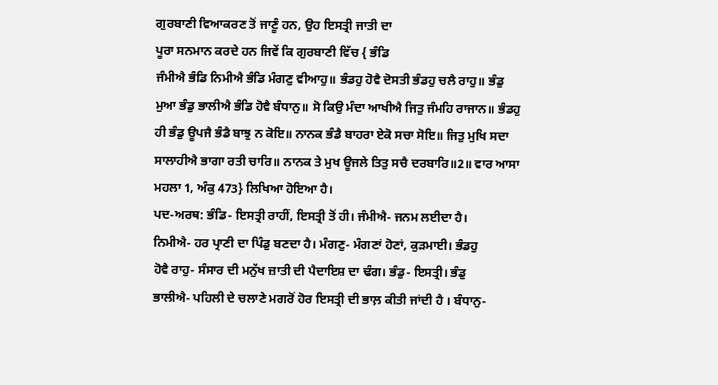ਗੁਰਬਾਣੀ ਵਿਆਕਰਣ ਤੋਂ ਜਾਣੂੰ ਹਨ, ਉਹ ਇਸਤ੍ਰੀ ਜਾਤੀ ਦਾ
ਪੂਰਾ ਸਨਮਾਨ ਕਰਦੇ ਹਨ ਜਿਵੇਂ ਕਿ ਗੁਰਬਾਣੀ ਵਿੱਚ { ਭੰਡਿ
ਜੰਮੀਐ ਭੰਡਿ ਨਿਮੀਐ ਭੰਡਿ ਮੰਗਣੁ ਵੀਆਹੁ॥ ਭੰਡਹੁ ਹੋਵੈ ਦੋਸਤੀ ਭੰਡਹੁ ਚਲੈ ਰਾਹੁ॥ ਭੰਡੁ
ਮੁਆ ਭੰਡੁ ਭਾਲੀਐ ਭੰਡਿ ਹੋਵੈ ਬੰਧਾਨੁ॥ ਸੋ ਕਿਉ ਮੰਦਾ ਆਖੀਐ ਜਿਤੁ ਜੰਮਹਿ ਰਾਜਾਨ॥ ਭੰਡਹੁ
ਹੀ ਭੰਡੁ ਊਪਜੈ ਭੰਡੈ ਬਾਝੁ ਨ ਕੋਇ॥ ਨਾਨਕ ਭੰਡੈ ਬਾਹਰਾ ਏਕੋ ਸਚਾ ਸੋਇ॥ ਜਿਤੁ ਮੁਖਿ ਸਦਾ
ਸਾਲਾਹੀਐ ਭਾਗਾ ਰਤੀ ਚਾਰਿ॥ ਨਾਨਕ ਤੇ ਮੁਖ ਊਜਲੇ ਤਿਤੁ ਸਚੈ ਦਰਬਾਰਿ॥2॥ ਵਾਰ ਆਸਾ
ਮਹਲਾ 1, ਅੰਕੁ 473} ਲਿਖਿਆ ਹੋਇਆ ਹੈ।
ਪਦ-ਅਰਥ: ਭੰਡਿ- ਇਸਤ੍ਰੀ ਰਾਹੀਂ, ਇਸਤ੍ਰੀ ਤੋਂ ਹੀ। ਜੰਮੀਐ- ਜਨਮ ਲਈਦਾ ਹੈ।
ਨਿਮੀਐ- ਹਰ ਪ੍ਰਾਣੀ ਦਾ ਪਿੰਡੁ ਬਣਦਾ ਹੈ। ਮੰਗਣੁ- ਮੰਗਣਾਂ ਹੋਣਾਂ, ਕੁੜਮਾਈ। ਭੰਡਹੁ
ਹੋਵੈ ਰਾਹੁ- ਸੰਸਾਰ ਦੀ ਮਨੁੱਖ ਜ਼ਾਤੀ ਦੀ ਪੈਦਾਇਸ਼ ਦਾ ਢੰਗ। ਭੰਡੁ- ਇਸਤ੍ਰੀ। ਭੰਡੁ
ਭਾਲੀਐ- ਪਹਿਲੀ ਦੇ ਚਲਾਣੇ ਮਗਰੋਂ ਹੋਰ ਇਸਤ੍ਰੀ ਦੀ ਭਾਲ਼ ਕੀਤੀ ਜਾਂਦੀ ਹੈ । ਬੰਧਾਨੁ-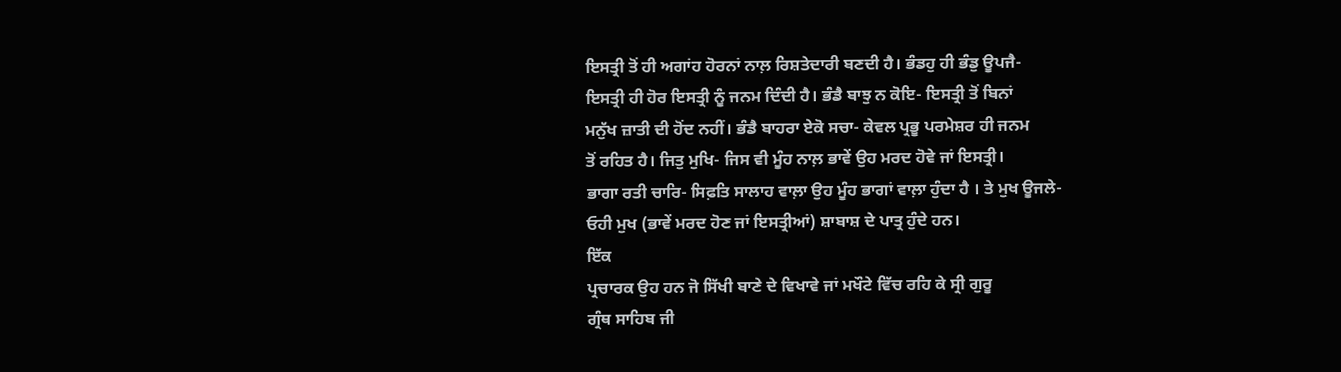ਇਸਤ੍ਰੀ ਤੋਂ ਹੀ ਅਗਾਂਹ ਹੋਰਨਾਂ ਨਾਲ਼ ਰਿਸ਼ਤੇਦਾਰੀ ਬਣਦੀ ਹੈ। ਭੰਡਹੁ ਹੀ ਭੰਡੁ ਊਪਜੈ-
ਇਸਤ੍ਰੀ ਹੀ ਹੋਰ ਇਸਤ੍ਰੀ ਨੂੰ ਜਨਮ ਦਿੰਦੀ ਹੈ। ਭੰਡੈ ਬਾਝੁ ਨ ਕੋਇ- ਇਸਤ੍ਰੀ ਤੋਂ ਬਿਨਾਂ
ਮਨੁੱਖ ਜ਼ਾਤੀ ਦੀ ਹੋਂਦ ਨਹੀਂ। ਭੰਡੈ ਬਾਹਰਾ ਏਕੋ ਸਚਾ- ਕੇਵਲ ਪ੍ਰਭੂ ਪਰਮੇਸ਼ਰ ਹੀ ਜਨਮ
ਤੋਂ ਰਹਿਤ ਹੈ। ਜਿਤੁ ਮੁਖਿ- ਜਿਸ ਵੀ ਮੂੰਹ ਨਾਲ਼ ਭਾਵੇਂ ਉਹ ਮਰਦ ਹੋਵੇ ਜਾਂ ਇਸਤ੍ਰੀ।
ਭਾਗਾ ਰਤੀ ਚਾਰਿ- ਸਿਫ਼ਤਿ ਸਾਲਾਹ ਵਾਲ਼ਾ ਉਹ ਮੂੰਹ ਭਾਗਾਂ ਵਾਲ਼ਾ ਹੁੰਦਾ ਹੈ । ਤੇ ਮੁਖ ਊਜਲੇ-
ਓਹੀ ਮੁਖ (ਭਾਵੇਂ ਮਰਦ ਹੋਣ ਜਾਂ ਇਸਤ੍ਰੀਆਂ) ਸ਼ਾਬਾਸ਼ ਦੇ ਪਾਤ੍ਰ ਹੁੰਦੇ ਹਨ।
ਇੱਕ
ਪ੍ਰਚਾਰਕ ਉਹ ਹਨ ਜੋ ਸਿੱਖੀ ਬਾਣੇ ਦੇ ਵਿਖਾਵੇ ਜਾਂ ਮਖੌਟੇ ਵਿੱਚ ਰਹਿ ਕੇ ਸ੍ਰੀ ਗੁਰੂ
ਗ੍ਰੰਥ ਸਾਹਿਬ ਜੀ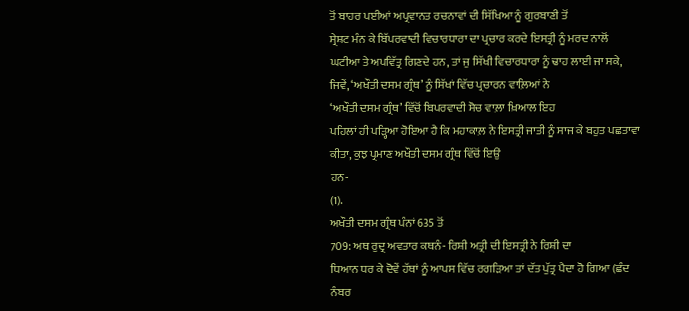ਤੋਂ ਬਾਹਰ ਪਈਆਂ ਅਪ੍ਰਵਾਨਤ ਰਚਨਾਵਾਂ ਦੀ ਸਿੱਖਿਆ ਨੂੰ ਗੁਰਬਾਣੀ ਤੋਂ
ਸ੍ਰੇਸ਼ਟ ਮੰਨ ਕੇ ਬਿੱਪਰਵਾਦੀ ਵਿਚਾਰਧਾਰਾ ਦਾ ਪ੍ਰਚਾਰ ਕਰਦੇ ਇਸਤ੍ਰੀ ਨੂੰ ਮਰਦ ਨਾਲੋਂ
ਘਟੀਆ ਤੇ ਅਪਵਿੱਤ੍ਰ ਗਿਣਦੇ ਹਨ, ਤਾਂ ਜੁ ਸਿੱਖੀ ਵਿਚਾਰਧਾਰਾ ਨੂੰ ਢਾਹ ਲਾਈ ਜਾ ਸਕੇ,
ਜਿਵੇਂ, ‘ਅਖੌਤੀ ਦਸਮ ਗ੍ਰੰਥ’ ਨੂੰ ਸਿੱਖਾਂ ਵਿੱਚ ਪ੍ਰਚਾਰਨ ਵਾਲ਼ਿਆਂ ਨੇ
‘ਅਖੌਤੀ ਦਸਮ ਗ੍ਰੰਥ’ ਵਿੱਚੋਂ ਬਿਪਰਵਾਦੀ ਸੋਚ ਵਾਲ਼ਾ ਖ਼ਿਆਲ ਇਹ
ਪਹਿਲਾਂ ਹੀ ਪੜ੍ਹਿਆ ਹੋਇਆ ਹੈ ਕਿ ਮਹਾਕਾਲ਼ ਨੇ ਇਸਤ੍ਰੀ ਜਾਤੀ ਨੂੰ ਸਾਜ ਕੇ ਬਹੁਤ ਪਛਤਾਵਾ
ਕੀਤਾ, ਕੁਝ ਪ੍ਰਮਾਣ ਅਖੌਤੀ ਦਸਮ ਗ੍ਰੰਥ ਵਿੱਚੋਂ ਇਉਂ
ਹਨ-
(1).
ਅਖੌਤੀ ਦਸਮ ਗ੍ਰੰਥ ਪੰਨਾਂ 635 ਤੋਂ
709: ਅਥ ਰੁਦ੍ਰ ਅਵਤਾਰ ਕਥਨੰ- ਰਿਸ਼ੀ ਅਤ੍ਰੀ ਦੀ ਇਸਤ੍ਰੀ ਨੇ ਰਿਸ਼ੀ ਦਾ
ਧਿਆਨ ਧਰ ਕੇ ਦੋਵੇਂ ਹੱਥਾਂ ਨੂੰ ਆਪਸ ਵਿੱਚ ਰਗੜਿਆ ਤਾਂ ਦੱਤ ਪੁੱਤ੍ਰ ਪੈਦਾ ਹੋ ਗਿਆ (ਛੰਦ
ਨੰਬਰ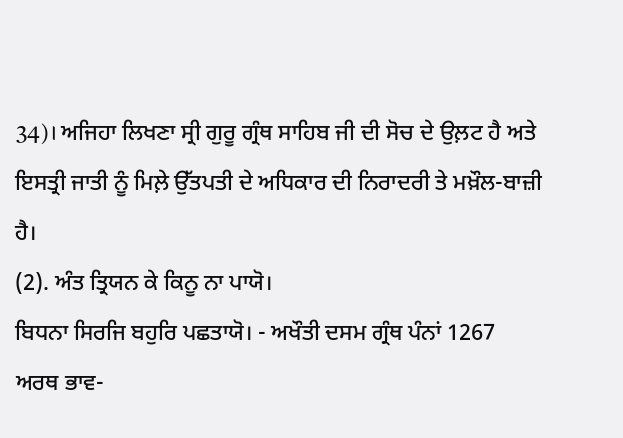34)। ਅਜਿਹਾ ਲਿਖਣਾ ਸ੍ਰੀ ਗੁਰੂ ਗ੍ਰੰਥ ਸਾਹਿਬ ਜੀ ਦੀ ਸੋਚ ਦੇ ਉਲ਼ਟ ਹੈ ਅਤੇ
ਇਸਤ੍ਰੀ ਜਾਤੀ ਨੂੰ ਮਿਲ਼ੇ ਉੱਤਪਤੀ ਦੇ ਅਧਿਕਾਰ ਦੀ ਨਿਰਾਦਰੀ ਤੇ ਮਖ਼ੌਲ-ਬਾਜ਼ੀ ਹੈ।
(2). ਅੰਤ ਤ੍ਰਿਯਨ ਕੇ ਕਿਨੂ ਨਾ ਪਾਯੋ।
ਬਿਧਨਾ ਸਿਰਜਿ ਬਹੁਰਿ ਪਛਤਾਯੋ। - ਅਖੌਤੀ ਦਸਮ ਗ੍ਰੰਥ ਪੰਨਾਂ 1267
ਅਰਥ ਭਾਵ-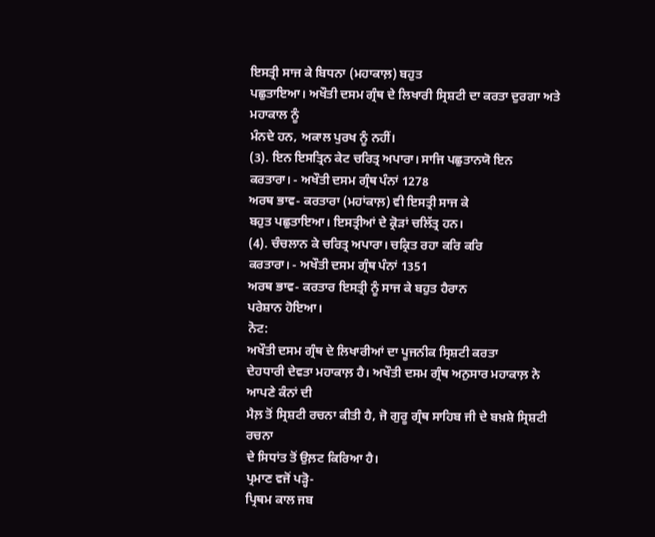ਇਸਤ੍ਰੀ ਸਾਜ ਕੇ ਬਿਧਨਾ (ਮਹਾਕਾਲ਼) ਬਹੁਤ
ਪਛੁਤਾਇਆ। ਅਖੌਤੀ ਦਸਮ ਗ੍ਰੰਥ ਦੇ ਲਿਖਾਰੀ ਸ੍ਰਿਸ਼ਟੀ ਦਾ ਕਰਤਾ ਦੁਰਗਾ ਅਤੇ ਮਹਾਕਾਲ ਨੂੰ
ਮੰਨਦੇ ਹਨ, ਅਕਾਲ ਪੁਰਖ ਨੂੰ ਨਹੀਂ।
(3). ਇਨ ਇਸਤ੍ਰਿਨ ਕੇਟ ਚਰਿਤ੍ਰ ਅਪਾਰਾ। ਸਾਜਿ ਪਛੁਤਾਨਯੋ ਇਨ
ਕਰਤਾਰਾ। - ਅਖੌਤੀ ਦਸਮ ਗ੍ਰੰਥ ਪੰਨਾਂ 1278
ਅਰਥ ਭਾਵ- ਕਰਤਾਰਾ (ਮਹਾਂਕਾਲ਼) ਵੀ ਇਸਤ੍ਰੀ ਸਾਜ ਕੇ
ਬਹੁਤ ਪਛੁਤਾਇਆ। ਇਸਤ੍ਰੀਆਂ ਦੇ ਕ੍ਰੋੜਾਂ ਚਲਿੱਤ੍ਰ ਹਨ।
(4). ਚੰਚਲਾਨ ਕੇ ਚਰਿਤ੍ਰ ਅਪਾਰਾ। ਚਕ੍ਰਿਤ ਰਹਾ ਕਰਿ ਕਰਿ
ਕਰਤਾਰਾ। - ਅਖੌਤੀ ਦਸਮ ਗ੍ਰੰਥ ਪੰਨਾਂ 1351
ਅਰਥ ਭਾਵ- ਕਰਤਾਰ ਇਸਤ੍ਰੀ ਨੂੰ ਸਾਜ ਕੇ ਬਹੁਤ ਹੈਰਾਨ
ਪਰੇਸ਼ਾਨ ਹੋਇਆ।
ਨੋਟ:
ਅਖੌਤੀ ਦਸਮ ਗ੍ਰੰਥ ਦੇ ਲਿਖਾਰੀਆਂ ਦਾ ਪੂਜਨੀਕ ਸ੍ਰਿਸ਼ਟੀ ਕਰਤਾ
ਦੇਹਧਾਰੀ ਦੇਵਤਾ ਮਹਾਕਾਲ਼ ਹੈ। ਅਖੌਤੀ ਦਸਮ ਗ੍ਰੰਥ ਅਨੁਸਾਰ ਮਹਾਕਾਲ਼ ਨੇ ਆਪਣੇ ਕੰਨਾਂ ਦੀ
ਮੈਲ਼ ਤੋਂ ਸ੍ਰਿਸ਼ਟੀ ਰਚਨਾ ਕੀਤੀ ਹੈ, ਜੋ ਗੁਰੂ ਗ੍ਰੰਥ ਸਾਹਿਬ ਜੀ ਦੇ ਬਖ਼ਸ਼ੇ ਸ੍ਰਿਸ਼ਟੀ ਰਚਨਾ
ਦੇ ਸਿਧਾਂਤ ਤੋਂ ਉਲ਼ਟ ਕਿਰਿਆ ਹੈ।
ਪ੍ਰਮਾਣ ਵਜੋਂ ਪੜ੍ਹੋ-
ਪ੍ਰਿਥਮ ਕਾਲ ਜਬ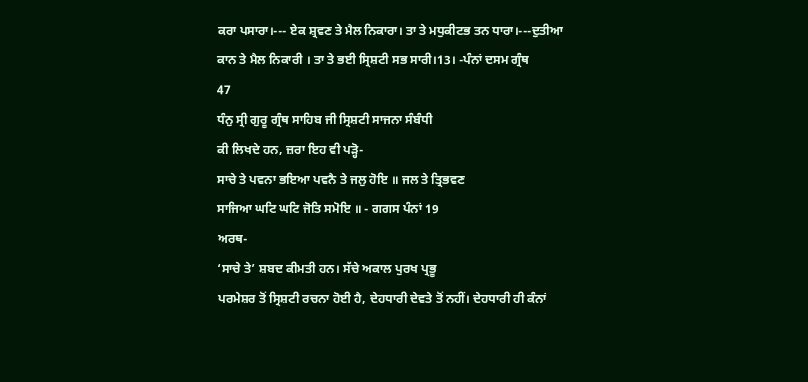ਕਰਾ ਪਸਾਰਾ।--- ਏਕ ਸ਼੍ਰਵਣ ਤੇ ਮੈਲ ਨਿਕਾਰਾ। ਤਾ ਤੇ ਮਧੁਕੀਟਭ ਤਨ ਧਾਰਾ।---ਦੁਤੀਆ
ਕਾਨ ਤੇ ਮੈਲ ਨਿਕਾਰੀ । ਤਾ ਤੇ ਭਈ ਸ੍ਰਿਸ਼ਟੀ ਸਭ ਸਾਰੀ।13। -ਪੰਨਾਂ ਦਸਮ ਗ੍ਰੰਥ
47
ਧੰਨੁ ਸ੍ਰੀ ਗੁਰੂ ਗ੍ਰੰਥ ਸਾਹਿਬ ਜੀ ਸ੍ਰਿਸ਼ਟੀ ਸਾਜਨਾ ਸੰਬੰਧੀ
ਕੀ ਲਿਖਦੇ ਹਨ, ਜ਼ਰਾ ਇਹ ਵੀ ਪੜ੍ਹੋ-
ਸਾਚੇ ਤੇ ਪਵਨਾ ਭਇਆ ਪਵਨੈ ਤੇ ਜਲੁ ਹੋਇ ॥ ਜਲ ਤੇ ਤ੍ਰਿਭਵਣ
ਸਾਜਿਆ ਘਟਿ ਘਟਿ ਜੋਤਿ ਸਮੋਇ ॥ - ਗਗਸ ਪੰਨਾਂ 19
ਅਰਥ-
‘ਸਾਚੇ ਤੇ’ ਸ਼ਬਦ ਕੀਮਤੀ ਹਨ। ਸੱਚੇ ਅਕਾਲ ਪੁਰਖ ਪ੍ਰਭੂ
ਪਰਮੇਸ਼ਰ ਤੋਂ ਸ੍ਰਿਸ਼ਟੀ ਰਚਨਾ ਹੋਈ ਹੈ, ਦੇਹਧਾਰੀ ਦੇਵਤੇ ਤੋਂ ਨਹੀਂ। ਦੇਹਧਾਰੀ ਹੀ ਕੰਨਾਂ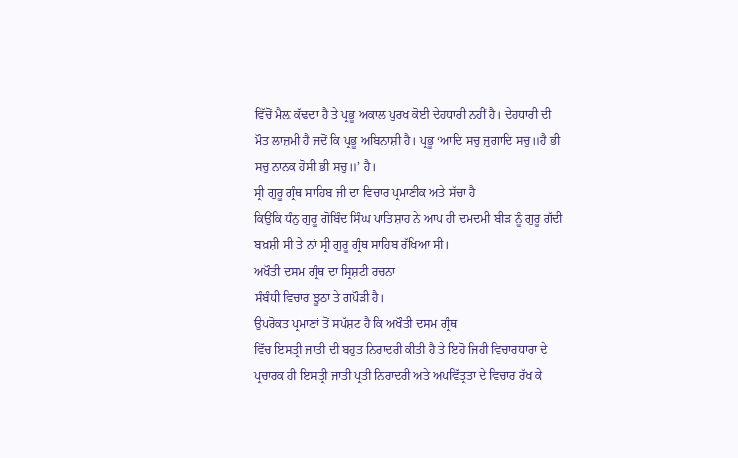ਵਿੱਚੋਂ ਮੈਲ਼ ਕੱਢਦਾ ਹੈ ਤੇ ਪ੍ਰਭੂ ਅਕਾਲ ਪੁਰਖ ਕੋਈ ਦੇਹਧਾਰੀ ਨਹੀਂ ਹੈ। ਦੇਹਧਾਰੀ ਦੀ
ਮੌਤ ਲਾਜ਼ਮੀ ਹੈ ਜਦੋਂ ਕਿ ਪ੍ਰਭੂ ਅਬਿਨਾਸ਼ੀ ਹੈ। ਪ੍ਰਭੂ ‘ਆਦਿ ਸਚੁ ਜੁਗਾਦਿ ਸਚੁ॥ਹੈ ਭੀ
ਸਚੁ ਨਾਨਕ ਹੋਸੀ ਭੀ ਸਚੁ॥’ ਹੈ।
ਸ੍ਰੀ ਗੁਰੂ ਗ੍ਰੰਥ ਸਾਹਿਬ ਜੀ ਦਾ ਵਿਚਾਰ ਪ੍ਰਮਾਣੀਕ ਅਤੇ ਸੱਚਾ ਹੈ
ਕਿਉਂਕਿ ਧੰਨੁ ਗੁਰੂ ਗੋਬਿੰਦ ਸਿੰਘ ਪਾਤਿਸ਼ਾਹ ਨੇ ਆਪ ਹੀ ਦਮਦਮੀ ਬੀੜ ਨੂੰ ਗੁਰੂ ਗੱਦੀ
ਬਖ਼ਸ਼ੀ ਸੀ ਤੇ ਨਾਂ ਸ੍ਰੀ ਗੁਰੂ ਗ੍ਰੰਥ ਸਾਹਿਬ ਰੱਖਿਆ ਸੀ।
ਅਖੌਤੀ ਦਸਮ ਗ੍ਰੰਥ ਦਾ ਸ੍ਰਿਸ਼ਟੀ ਰਚਨਾ
ਸੰਬੰਧੀ ਵਿਚਾਰ ਝੂਠਾ ਤੇ ਗਪੌੜੀ ਹੈ।
ਉਪਰੋਕਤ ਪ੍ਰਮਾਣਾਂ ਤੋਂ ਸਪੱਸ਼ਟ ਹੈ ਕਿ ਅਖੌਤੀ ਦਸਮ ਗ੍ਰੰਥ
ਵਿੱਚ ਇਸਤ੍ਰੀ ਜਾਤੀ ਦੀ ਬਹੁਤ ਨਿਰਾਦਰੀ ਕੀਤੀ ਹੈ ਤੇ ਇਹੋ ਜਿਹੀ ਵਿਚਾਰਧਾਰਾ ਦੇ
ਪ੍ਰਚਾਰਕ ਹੀ ਇਸਤ੍ਰੀ ਜਾਤੀ ਪ੍ਰਤੀ ਨਿਰਾਦਰੀ ਅਤੇ ਅਪਵਿੱਤ੍ਰਤਾ ਦੇ ਵਿਚਾਰ ਰੱਖ ਕੇ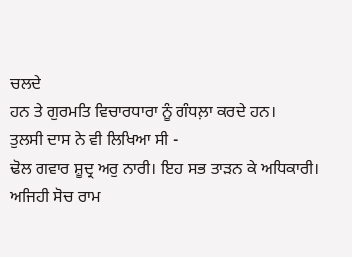ਚਲਦੇ
ਹਨ ਤੇ ਗੁਰਮਤਿ ਵਿਚਾਰਧਾਰਾ ਨੂੰ ਗੰਧਲ਼ਾ ਕਰਦੇ ਹਨ।
ਤੁਲਸੀ ਦਾਸ ਨੇ ਵੀ ਲਿਖਿਆ ਸੀ -
ਢੋਲ ਗਵਾਰ ਸ਼ੂਦ੍ਰ ਅਰੁ ਨਾਰੀ। ਇਹ ਸਭ ਤਾੜਨ ਕੇ ਅਧਿਕਾਰੀ।
ਅਜਿਹੀ ਸੋਚ ਰਾਮ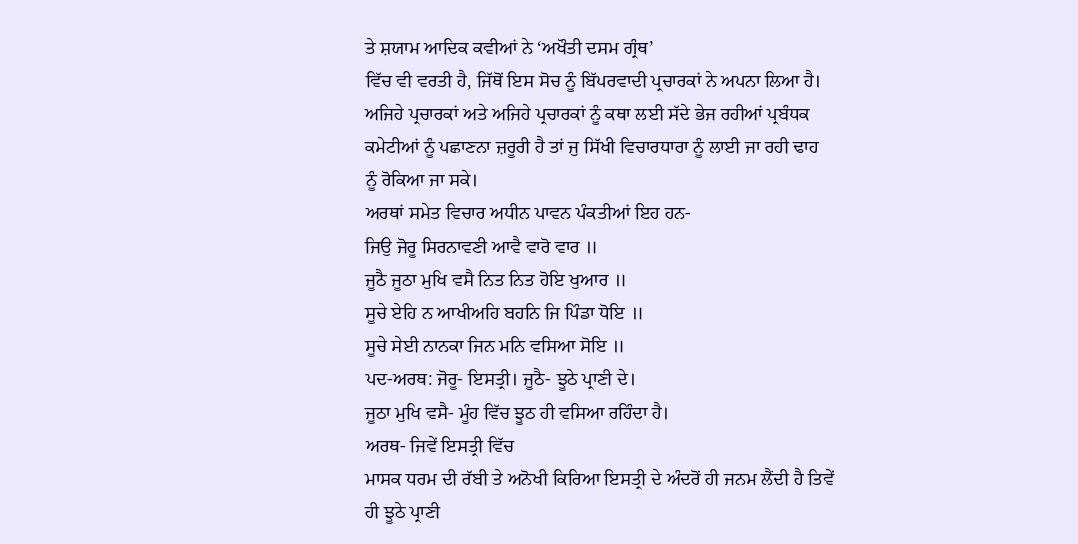ਤੇ ਸ਼ਯਾਮ ਆਦਿਕ ਕਵੀਆਂ ਨੇ ‘ਅਖੌਤੀ ਦਸਮ ਗ੍ਰੰਥ’
ਵਿੱਚ ਵੀ ਵਰਤੀ ਹੈ, ਜਿੱਥੋਂ ਇਸ ਸੋਚ ਨੂੰ ਬਿੱਪਰਵਾਦੀ ਪ੍ਰਚਾਰਕਾਂ ਨੇ ਅਪਨਾ ਲਿਆ ਹੈ।
ਅਜਿਹੇ ਪ੍ਰਚਾਰਕਾਂ ਅਤੇ ਅਜਿਹੇ ਪ੍ਰਚਾਰਕਾਂ ਨੂੰ ਕਥਾ ਲਈ ਸੱਦੇ ਭੇਜ ਰਹੀਆਂ ਪ੍ਰਬੰਧਕ
ਕਮੇਟੀਆਂ ਨੂੰ ਪਛਾਣਨਾ ਜ਼ਰੂਰੀ ਹੈ ਤਾਂ ਜੁ ਸਿੱਖੀ ਵਿਚਾਰਧਾਰਾ ਨੂੰ ਲਾਈ ਜਾ ਰਹੀ ਢਾਹ
ਨੂੰ ਰੋਕਿਆ ਜਾ ਸਕੇ।
ਅਰਥਾਂ ਸਮੇਤ ਵਿਚਾਰ ਅਧੀਨ ਪਾਵਨ ਪੰਕਤੀਆਂ ਇਹ ਹਨ-
ਜਿਉ ਜੋਰੂ ਸਿਰਨਾਵਣੀ ਆਵੈ ਵਾਰੋ ਵਾਰ ॥
ਜੂਠੈ ਜੂਠਾ ਮੁਖਿ ਵਸੈ ਨਿਤ ਨਿਤ ਹੋਇ ਖੁਆਰ ॥
ਸੂਚੇ ਏਹਿ ਨ ਆਖੀਅਹਿ ਬਹਨਿ ਜਿ ਪਿੰਡਾ ਧੋਇ ॥
ਸੂਚੇ ਸੇਈ ਨਾਨਕਾ ਜਿਨ ਮਨਿ ਵਸਿਆ ਸੋਇ ॥
ਪਦ-ਅਰਥ: ਜੋਰੂ- ਇਸਤ੍ਰੀ। ਜੂਠੈ- ਝੂਠੇ ਪ੍ਰਾਣੀ ਦੇ।
ਜੂਠਾ ਮੁਖਿ ਵਸੈ- ਮੂੰਹ ਵਿੱਚ ਝੂਠ ਹੀ ਵਸਿਆ ਰਹਿੰਦਾ ਹੈ।
ਅਰਥ- ਜਿਵੇਂ ਇਸਤ੍ਰੀ ਵਿੱਚ
ਮਾਸਕ ਧਰਮ ਦੀ ਰੱਬੀ ਤੇ ਅਨੋਖੀ ਕਿਰਿਆ ਇਸਤ੍ਰੀ ਦੇ ਅੰਦਰੋਂ ਹੀ ਜਨਮ ਲੈਂਦੀ ਹੈ ਤਿਵੇਂ
ਹੀ ਝੂਠੇ ਪ੍ਰਾਣੀ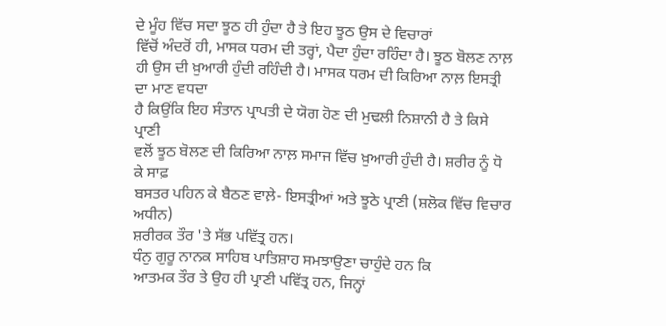ਦੇ ਮੂੰਹ ਵਿੱਚ ਸਦਾ ਝੂਠ ਹੀ ਹੁੰਦਾ ਹੈ ਤੇ ਇਹ ਝੂਠ ਉਸ ਦੇ ਵਿਚਾਰਾਂ
ਵਿੱਚੋਂ ਅੰਦਰੋਂ ਹੀ, ਮਾਸਕ ਧਰਮ ਦੀ ਤਰ੍ਹਾਂ, ਪੈਦਾ ਹੁੰਦਾ ਰਹਿੰਦਾ ਹੈ। ਝੂਠ ਬੋਲਣ ਨਾਲ਼
ਹੀ ਉਸ ਦੀ ਖ਼ੁਆਰੀ ਹੁੰਦੀ ਰਹਿੰਦੀ ਹੈ। ਮਾਸਕ ਧਰਮ ਦੀ ਕਿਰਿਆ ਨਾਲ਼ ਇਸਤ੍ਰੀ ਦਾ ਮਾਣ ਵਧਦਾ
ਹੈ ਕਿਉਂਕਿ ਇਹ ਸੰਤਾਨ ਪ੍ਰਾਪਤੀ ਦੇ ਯੋਗ ਹੋਣ ਦੀ ਮੁਢਲੀ ਨਿਸ਼ਾਨੀ ਹੈ ਤੇ ਕਿਸੇ ਪ੍ਰਾਣੀ
ਵਲੋਂ ਝੂਠ ਬੋਲਣ ਦੀ ਕਿਰਿਆ ਨਾਲ਼ ਸਮਾਜ ਵਿੱਚ ਖ਼ੁਆਰੀ ਹੁੰਦੀ ਹੈ। ਸ਼ਰੀਰ ਨੂੰ ਧੋ ਕੇ ਸਾਫ਼
ਬਸਤਰ ਪਹਿਨ ਕੇ ਬੈਠਣ ਵਾਲ਼ੇ- ਇਸਤ੍ਰੀਆਂ ਅਤੇ ਝੂਠੇ ਪ੍ਰਾਣੀ (ਸ਼ਲੋਕ ਵਿੱਚ ਵਿਚਾਰ ਅਧੀਨ)
ਸ਼ਰੀਰਕ ਤੌਰ 'ਤੇ ਸੱਭ ਪਵਿੱਤ੍ਰ ਹਨ।
ਧੰਨੁ ਗੁਰੂ ਨਾਨਕ ਸਾਹਿਬ ਪਾਤਿਸ਼ਾਹ ਸਮਝਾਉਣਾ ਚਾਹੁੰਦੇ ਹਨ ਕਿ
ਆਤਮਕ ਤੌਰ ਤੇ ਉਹ ਹੀ ਪ੍ਰਾਣੀ ਪਵਿੱਤ੍ਰ ਹਨ, ਜਿਨ੍ਹਾਂ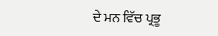ਦੇ ਮਨ ਵਿੱਚ ਪ੍ਰਭੂ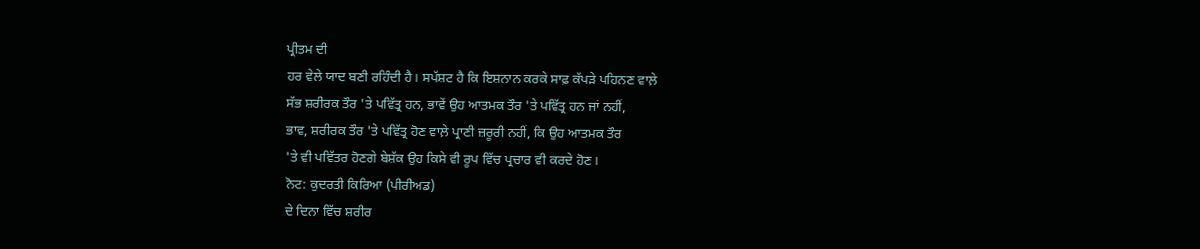ਪ੍ਰੀਤਮ ਦੀ
ਹਰ ਵੇਲੇ ਯਾਦ ਬਣੀ ਰਹਿੰਦੀ ਹੈ। ਸਪੱਸ਼ਟ ਹੈ ਕਿ ਇਸ਼ਨਾਨ ਕਰਕੇ ਸਾਫ਼ ਕੱਪੜੇ ਪਹਿਨਣ ਵਾਲ਼ੇ
ਸੱਭ ਸ਼ਰੀਰਕ ਤੌਰ 'ਤੇ ਪਵਿੱਤ੍ਰ ਹਨ, ਭਾਵੇਂ ਉਹ ਆਤਮਕ ਤੌਰ 'ਤੇ ਪਵਿੱਤ੍ਰ ਹਨ ਜਾਂ ਨਹੀਂ,
ਭਾਵ, ਸ਼ਰੀਰਕ ਤੌਰ 'ਤੇ ਪਵਿੱਤ੍ਰ ਹੋਣ ਵਾਲ਼ੇ ਪ੍ਰਾਣੀ ਜ਼ਰੂਰੀ ਨਹੀਂ, ਕਿ ਉਹ ਆਤਮਕ ਤੌਰ
'ਤੇ ਵੀ ਪਵਿੱਤਰ ਹੋਣਗੇ ਬੇਸ਼ੱਕ ਉਹ ਕਿਸੇ ਵੀ ਰੂਪ ਵਿੱਚ ਪ੍ਰਚਾਰ ਵੀ ਕਰਦੇ ਹੋਣ।
ਨੋਟ: ਕੁਦਰਤੀ ਕਿਰਿਆ (ਪੀਰੀਅਡ)
ਦੇ ਦਿਨਾ ਵਿੱਚ ਸ਼ਰੀਰ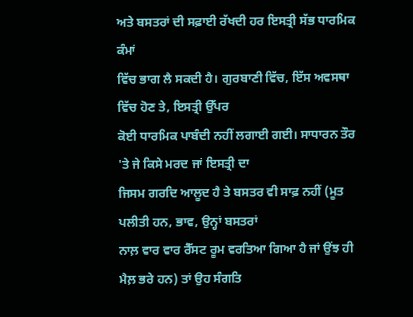ਅਤੇ ਬਸਤਰਾਂ ਦੀ ਸਫ਼ਾਈ ਰੱਖਦੀ ਹਰ ਇਸਤ੍ਰੀ ਸੱਭ ਧਾਰਮਿਕ ਕੰਮਾਂ
ਵਿੱਚ ਭਾਗ ਲੈ ਸਕਦੀ ਹੈ। ਗੁਰਬਾਣੀ ਵਿੱਚ, ਇੱਸ ਅਵਸਥਾ ਵਿੱਚ ਹੋਣ ਤੇ, ਇਸਤ੍ਰੀ ਉੱਪਰ
ਕੋਈ ਧਾਰਮਿਕ ਪਾਬੰਦੀ ਨਹੀਂ ਲਗਾਈ ਗਈ। ਸਾਧਾਰਨ ਤੌਰ 'ਤੇ ਜੇ ਕਿਸੇ ਮਰਦ ਜਾਂ ਇਸਤ੍ਰੀ ਦਾ
ਜਿਸਮ ਗਰਦਿ ਆਲੂਦ ਹੈ ਤੇ ਬਸਤਰ ਵੀ ਸਾਫ਼ ਨਹੀਂ (ਮੂਤ ਪਲੀਤੀ ਹਨ, ਭਾਵ, ਉਨ੍ਹਾਂ ਬਸਤਰਾਂ
ਨਾਲ਼ ਵਾਰ ਵਾਰ ਰੈੱਸਟ ਰੂਮ ਵਰਤਿਆ ਗਿਆ ਹੈ ਜਾਂ ਉਂਝ ਹੀ ਮੈਲ਼ ਭਰੇ ਹਨ) ਤਾਂ ਉਹ ਸੰਗਤਿ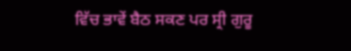ਵਿੱਚ ਭਾਵੇਂ ਬੈਠ ਸਕਣ ਪਰ ਸ੍ਰੀ ਗੁਰੂ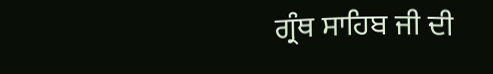ਗ੍ਰੰਥ ਸਾਹਿਬ ਜੀ ਦੀ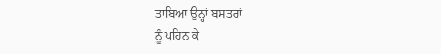ਤਾਬਿਆ ਉਨ੍ਹਾਂ ਬਸਤਰਾਂ
ਨੂੰ ਪਹਿਨ ਕੇ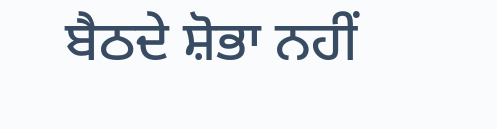ਬੈਠਦੇ ਸ਼ੋਭਾ ਨਹੀਂ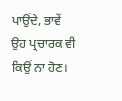ਪਾਉਂਦੇ, ਭਾਵੇਂ ਉਹ ਪ੍ਰਚਾਰਕ ਵੀ ਕਿਉਂ ਨਾ ਹੋਣ।